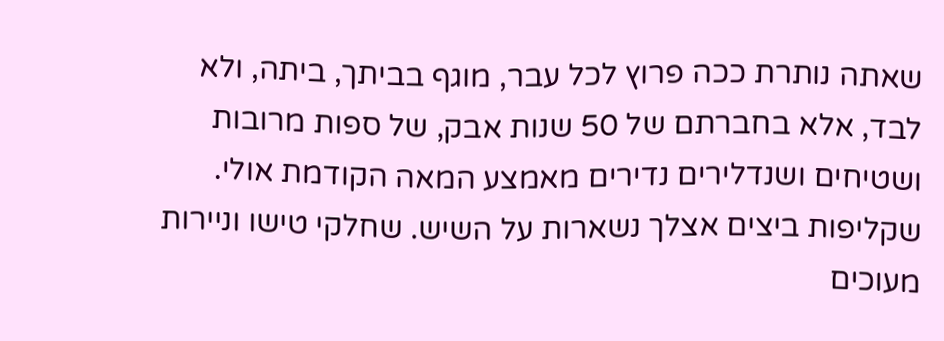שאתה נותרת ככה פרוץ לכל עבר, מוגף בביתך, ביתה, ולא לבד, אלא בחברתם של 50 שנות אבק, של ספות מרובות ושטיחים ושנדלירים נדירים מאמצע המאה הקודמת אולי. שקליפות ביצים אצלך נשארות על השיש. שחלקי טישו וניירות מעוכים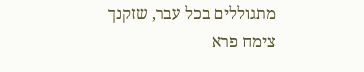מתגוללים בכל עבר, שזקנך צימח פרא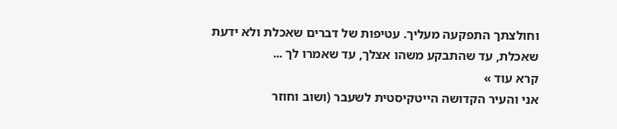וחולצתך התפקעה מעליך. עטיפות של דברים שאכלת ולא ידעת שאכלת, עד שהתבקע משהו אצלך, עד שאמרו לך ...
קרא עוד »
אני והעיר הקדושה הייטקיסטית לשעבר (ושוב וחוזר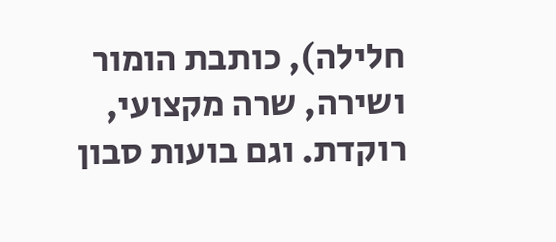חלילה), כותבת הומור ושירה, שרה מקצועי, רוקדת. וגם בועות סבון